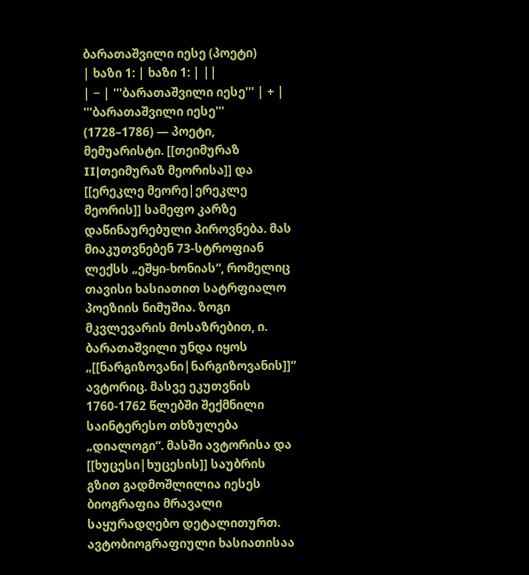ბარათაშვილი იესე (პოეტი)
| ხაზი 1: | ხაზი 1: | ||
| − | '''ბარათაშვილი იესე''' | + | '''ბარათაშვილი იესე''' (1728–1786) — პოეტი, მემუარისტი. [[თეიმურაზ II|თეიმურაზ მეორისა]] და [[ერეკლე მეორე|ერეკლე მეორის]] სამეფო კარზე დაწინაურებული პიროვნება. მას მიაკუთვნებენ 73-სტროფიან ლექსს „ეშყი-ხონიას“, რომელიც თავისი ხასიათით სატრფიალო პოეზიის ნიმუშია. ზოგი მკვლევარის მოსაზრებით, ი. ბარათაშვილი უნდა იყოს „[[ნარგიზოვანი|ნარგიზოვანის]]“ ავტორიც. მასვე ეკუთვნის 1760-1762 წლებში შექმნილი საინტერესო თხზულება „დიალოგი“. მასში ავტორისა და [[ხუცესი|ხუცესის]] საუბრის გზით გადმოშლილია იესეს ბიოგრაფია მრავალი საყურადღებო დეტალითურთ. ავტობიოგრაფიული ხასიათისაა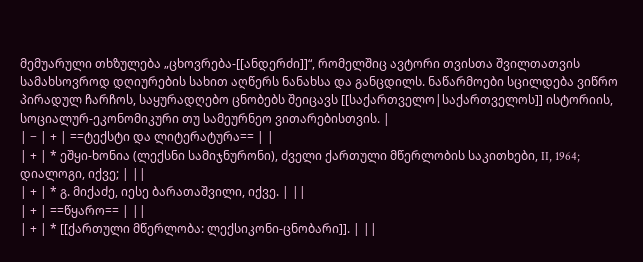მემუარული თხზულება „ცხოვრება-[[ანდერძი]]“, რომელშიც ავტორი თვისთა შვილთათვის სამახსოვროდ დღიურების სახით აღწერს ნანახსა და განცდილს. ნაწარმოები სცილდება ვიწრო პირადულ ჩარჩოს, საყურადღებო ცნობებს შეიცავს [[საქართველო|საქართველოს]] ისტორიის, სოციალურ-ეკონომიკური თუ სამეურნეო ვითარებისთვის. |
| − | + | ==ტექსტი და ლიტერატურა== | |
| + | * ეშყი-ხონია (ლექსნი სამიჯნურონი), ძველი ქართული მწერლობის საკითხები, II, 1964; დიალოგი, იქვე; | ||
| + | * გ. მიქაძე, იესე ბარათაშვილი, იქვე. | ||
| + | ==წყარო== | ||
| + | * [[ქართული მწერლობა: ლექსიკონი-ცნობარი]]. | ||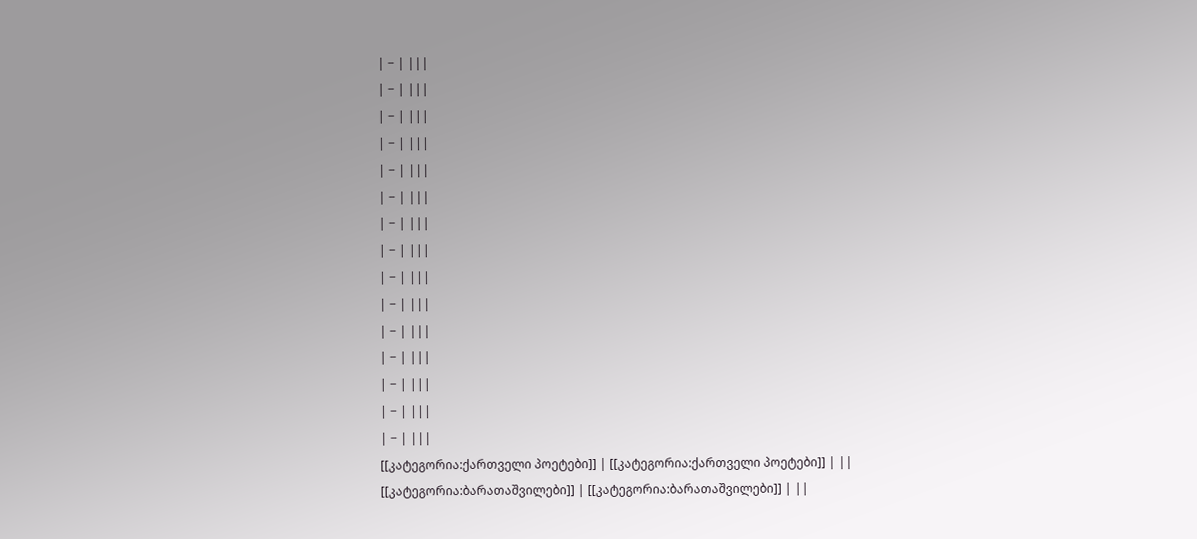| − | |||
| − | |||
| − | |||
| − | |||
| − | |||
| − | |||
| − | |||
| − | |||
| − | |||
| − | |||
| − | |||
| − | |||
| − | |||
| − | |||
| − | |||
[[კატეგორია:ქართველი პოეტები]] | [[კატეგორია:ქართველი პოეტები]] | ||
[[კატეგორია:ბარათაშვილები]] | [[კატეგორია:ბარათაშვილები]] | ||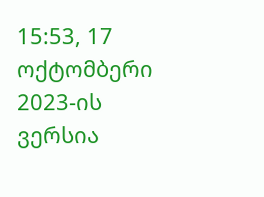15:53, 17 ოქტომბერი 2023-ის ვერსია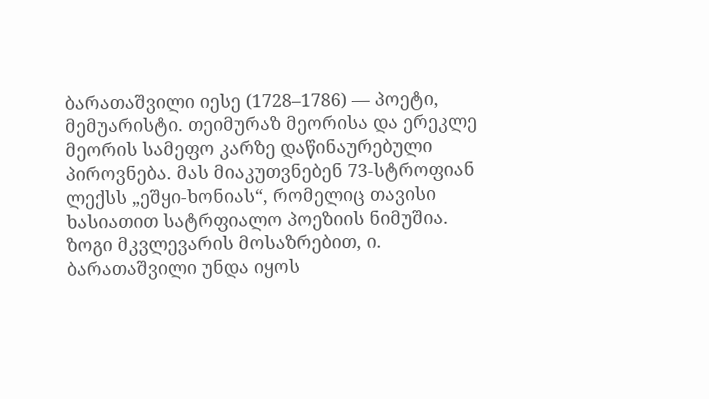ბარათაშვილი იესე (1728–1786) — პოეტი, მემუარისტი. თეიმურაზ მეორისა და ერეკლე მეორის სამეფო კარზე დაწინაურებული პიროვნება. მას მიაკუთვნებენ 73-სტროფიან ლექსს „ეშყი-ხონიას“, რომელიც თავისი ხასიათით სატრფიალო პოეზიის ნიმუშია. ზოგი მკვლევარის მოსაზრებით, ი. ბარათაშვილი უნდა იყოს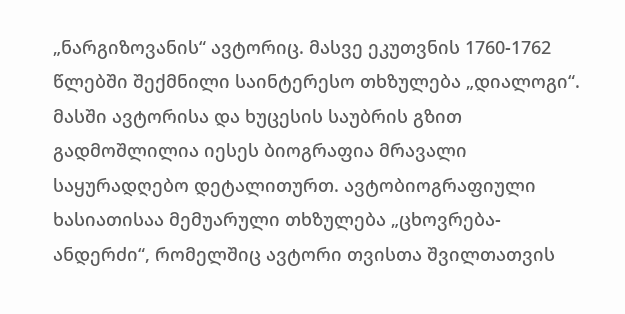„ნარგიზოვანის“ ავტორიც. მასვე ეკუთვნის 1760-1762 წლებში შექმნილი საინტერესო თხზულება „დიალოგი“. მასში ავტორისა და ხუცესის საუბრის გზით გადმოშლილია იესეს ბიოგრაფია მრავალი საყურადღებო დეტალითურთ. ავტობიოგრაფიული ხასიათისაა მემუარული თხზულება „ცხოვრება-ანდერძი“, რომელშიც ავტორი თვისთა შვილთათვის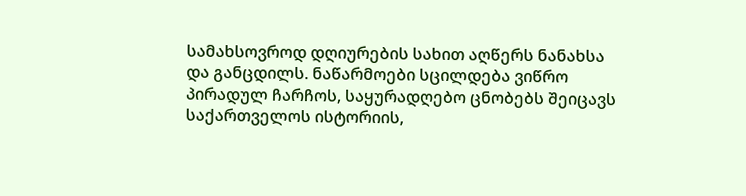სამახსოვროდ დღიურების სახით აღწერს ნანახსა და განცდილს. ნაწარმოები სცილდება ვიწრო პირადულ ჩარჩოს, საყურადღებო ცნობებს შეიცავს საქართველოს ისტორიის,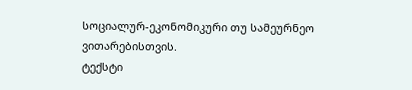სოციალურ-ეკონომიკური თუ სამეურნეო ვითარებისთვის.
ტექსტი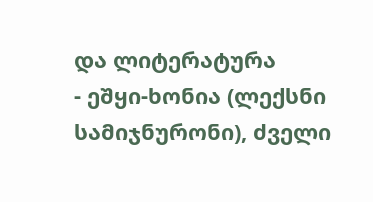და ლიტერატურა
- ეშყი-ხონია (ლექსნი სამიჯნურონი), ძველი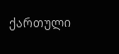ქართული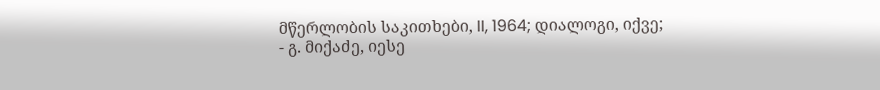მწერლობის საკითხები, II, 1964; დიალოგი, იქვე;
- გ. მიქაძე, იესე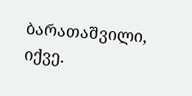ბარათაშვილი, იქვე.